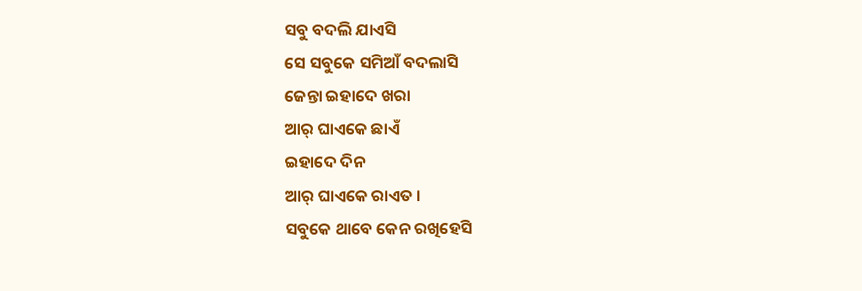ସବୁ ବଦଲି ଯାଏସି
ସେ ସବୁକେ ସମିଆଁ ବଦଲାସି
ଜେନ୍ତା ଇହାଦେ ଖରା
ଆର୍ ଘାଏକେ ଛାଏଁ
ଇହାଦେ ଦିନ
ଆର୍ ଘାଏକେ ରାଏତ ।
ସବୁକେ ଥାବେ କେନ ରଖିହେସି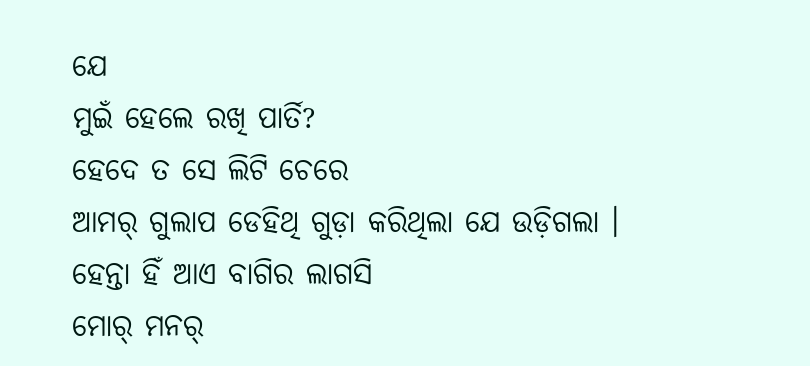ଯେ
ମୁଇଁ ହେଲେ ରଖି ପାର୍ତି?
ହେଦେ ତ ସେ ଲିଟି ଚେରେ
ଆମର୍ ଗୁଲାପ ଡେହିଥି ଗୁଡ଼ା କରିଥିଲା ଯେ ଉଡ଼ିଗଲା ।
ହେନ୍ତା ହିଁ ଆଏ ବାଗିର ଲାଗସି
ମୋର୍ ମନର୍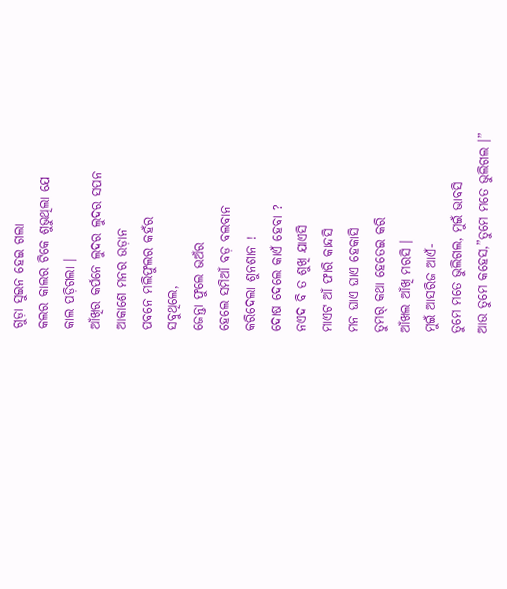ଗୁଡ଼ା ସୁଇନ ହେଇ ଗଲା
କଲର କାଲର ଟିକେ ଶୁଭୁଥିଲା ଯେ
କାଲ ପଡ଼ିଗଲା ।
ଆଁଖିର କର୍ପନେ ଲୁଦର ଲୁଦର ସପନ
ଆକାଶେ ମନର ଉଡ଼ାନ
ପବନେ ମଲିଫୁଲର କହଁର
ସବୁଥିଲେ,
ଜେନ୍ତା ଫୁଲେ ଭଅଁର
ହେଲେ ସମିଆଁ ବଡ଼ ବଲବାନ
କରିଦେଲା ଶୁନଶାନ !
ଦୋଷ ଦେଲେ କାଏଁ ହେବା ?
ନଏଦ ବି ତ ଶୁଖି ଯାଏସି
ମାଏଟ ଆଁ ଫାରି କାନ୍ଦସି
ମନ ଘାଏ ଘାଏ ହେକାସି
ତୁମର୍ କଥା ହେତେଇ କରି
ଆଁଖଲ ଆଁଖି ମରସି ।
ମୁଇଁ ଆସରିଜ ଆଏଁ-
ତୁମେ ମତେ ଭୁଲିଗଲ, ମୁଇଁ ଭାବସି
ଆଉ ତୁମେ କହେସ,”ତୁମେ ମତେ ଭୁଲିଗଲ ।”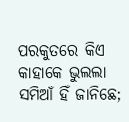ପରକୁତରେ କିଏ କାହାକେ ଭୁଲଲା
ସମିଆଁ ହିଁ ଜାନିଛେ;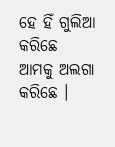ହେ ହିଁ ଗୁଲିଆ କରିଛେ
ଆମକୁ ଅଲଗା କରିଛେ ।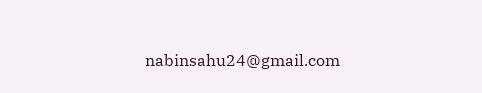nabinsahu24@gmail.com